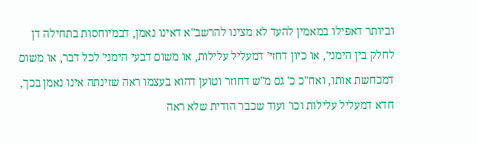וביותר דאפילו במאמין להעד לא מצינו להרשב"א דאינו נאמן, דבמיוחסות בתחילה דן לחלק בין הימני', או כיון דחזי' דמעליל עלילות, או משום דבעי הימני' לכל דבר, או משום דמכחשת אותו, ואח"כ כ' גם מ"ש דחוזר וטוען דהוא בעצמו ראה שזינתה אינו נאמן בכך, חדא דמעליל עלילות וכו' ועוד שכבר הודית שלא ראה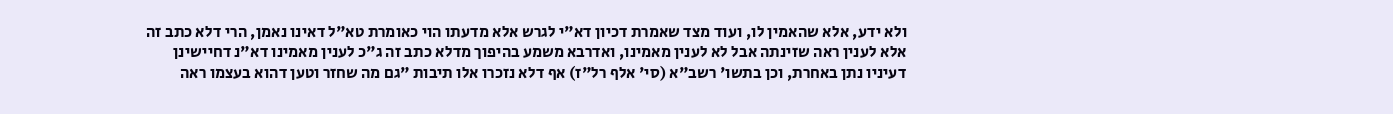ולא ידע, אלא שהאמין לו, ועוד מצד שאמרת דכיון דא"י לגרש אלא מדעתו הוי כאומרת טא"ל דאינו נאמן, הרי דלא כתב זה אלא לענין ראה שזינתה אבל לא לענין מאמינו, ואדרבא משמע בהיפוך מדלא כתב זה ג"כ לענין מאמינו דא"נ דחיישינן דעיניו נתן באחרת, וכן בתשו' רשב"א (סי' אלף רל"ז) אף דלא נזכרו אלו תיבות "גם מה שחזר וטען דהוא בעצמו ראה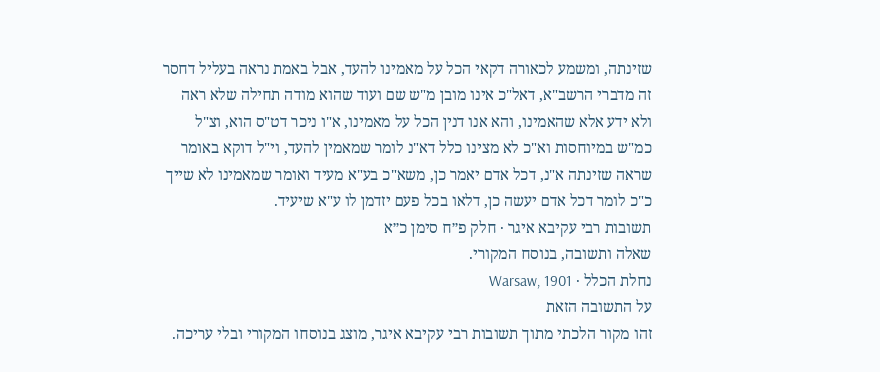שזינתה, ומשמע לכאורה דקאי הכל על מאמינו להעד, אבל באמת נראה בעליל דחסר זה מדברי הרשב"א, דאל"כ אינו מובן מ"ש שם ועוד שהוא מודה תחילה שלא ראה ולא ידע אלא שהאמינו, והא אנו דנין הכל על מאמינו, א"ו ניכר דט"ס הוא, וצ"ל כמ"ש במיוחסות וא"כ לא מצינו כלל דא"נ לומר שמאמין להעד, וי"ל דוקא באומר שראה שזינתה א"נ, דכל אדם יאמר כן, משא"כ בע"א מעיד ואומר שמאמינו לא שייך כ"כ לומר דכל אדם יעשה כן, דלאו בכל פעם יזדמן לו ע"א שיעיד.
תשובות רבי עקיבא איגר · חלק פ״ח סימן כ״א
שאלה ותשובה, בנוסח המקורי.
נחלת הכלל · Warsaw, 1901
על התשובה הזאת
זהו מקור הלכתי מתוך תשובות רבי עקיבא איגר, מוצג בנוסחו המקורי ובלי עריכה.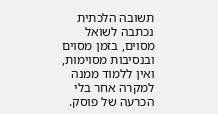תשובה הלכתית נכתבה לשואל מסוים, בזמן מסוים ובנסיבות מסוימות, ואין ללמוד ממנה למקרה אחר בלי הכרעה של פוסק.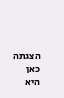הצגתה כאן היא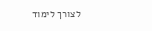לצורך לימוד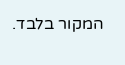המקור בלבד.